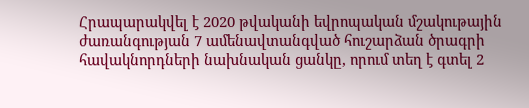Հրապարակվել է 2020 թվականի եվրոպական մշակութային ժառանգության 7 ամենավտանգված հուշարձան ծրագրի հավակնորդների նախնական ցանկը, որում տեղ է գտել 2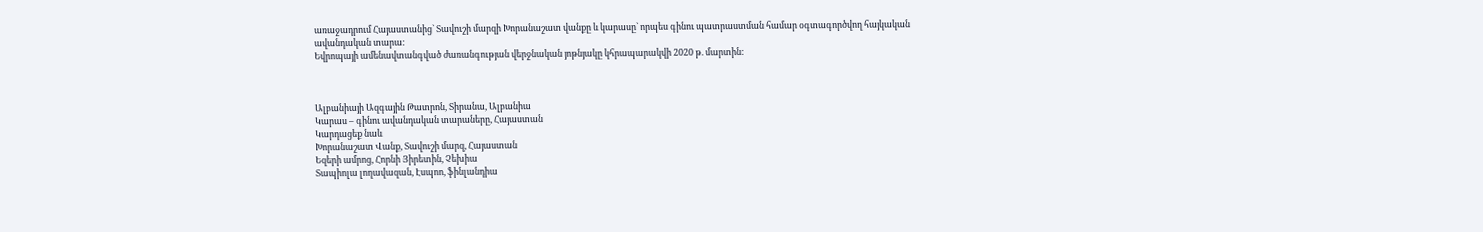առաջադրում Հայաստանից` Տավուշի մարզի Խորանաշատ վանքը և կարասը` որպես գինու պատրաստման համար օգտագործվող հայկական ավանդական տարա:
Եվրոպայի ամենավտանգված ժառանգության վերջնական յոթնյակը կհրապարակվի 2020 թ. մարտին:



Ալբանիայի Ազգային Թատրոն, Տիրանա, Ալբանիա
Կարաս – գինու ավանդական տարաները, Հայաստան
Կարդացեք նաև
Խորանաշատ Վանք, Տավուշի մարզ, Հայաստան
Եզերի ամրոց, Հորնի Յիրետին, Չեխիա
Տապիոլա լողավազան, Էսպոո, ֆինլանդիա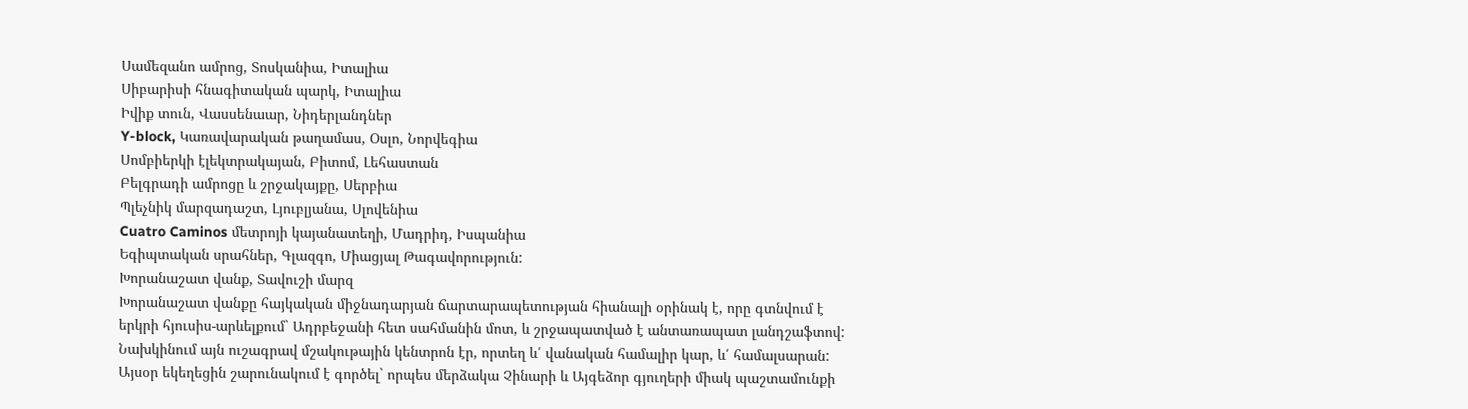Սամեզանո ամրոց, Տոսկանիա, Իտալիա
Սիբարիսի հնագիտական պարկ, Իտալիա
Իվիք տուն, Վասսենաար, Նիդերլանդներ
Y-block, Կառավարական թաղամաս, Օսլո, Նորվեգիա
Սոմբիերկի էլեկտրակայան, Բիտոմ, Լեհաստան
Բելգրադի ամրոցը և շրջակայքը, Սերբիա
Պլեչնիկ մարզադաշտ, Լյուբլյանա, Սլովենիա
Cuatro Caminos մետրոյի կայանատեղի, Մադրիդ, Իսպանիա
Եգիպտական սրահներ, Գլազգո, Միացյալ Թագավորություն:
Խորանաշատ վանք, Տավուշի մարզ
Խորանաշատ վանքը հայկական միջնադարյան ճարտարապետության հիանալի օրինակ է, որը գտնվում է երկրի հյուսիս-արևելքում` Ադրբեջանի հետ սահմանին մոտ, և շրջապատված է անտառապատ լանդշաֆտով: Նախկինում այն ուշագրավ մշակութային կենտրոն էր, որտեղ և՛ վանական համալիր կար, և՛ համալսարան:
Այսօր եկեղեցին շարունակում է գործել` որպես մերձակա Չինարի և Այգեձոր գյուղերի միակ պաշտամունքի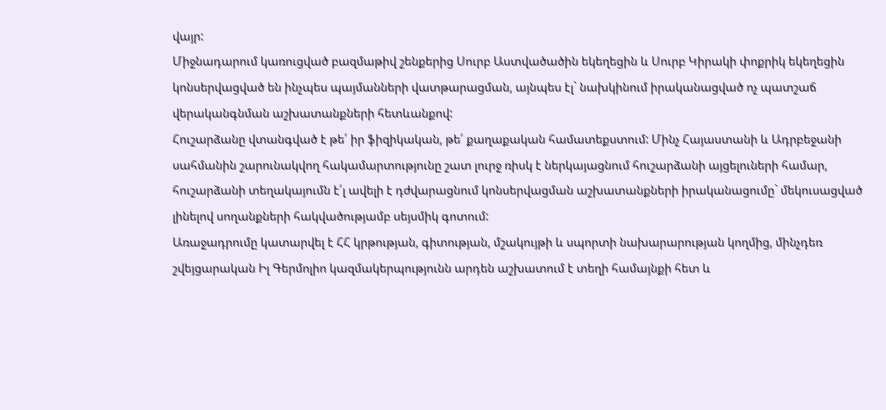վայր:
Միջնադարում կառուցված բազմաթիվ շենքերից Սուրբ Աստվածածին եկեղեցին և Սուրբ Կիրակի փոքրիկ եկեղեցին կոնսերվացված են ինչպես պայմանների վատթարացման, այնպես էլ` նախկինում իրականացված ոչ պատշաճ վերականգնման աշխատանքների հետևանքով:
Հուշարձանը վտանգված է թե՛ իր ֆիզիկական, թե՛ քաղաքական համատեքստում: Մինչ Հայաստանի և Ադրբեջանի սահմանին շարունակվող հակամարտությունը շատ լուրջ ռիսկ է ներկայացնում հուշարձանի այցելուների համար, հուշարձանի տեղակայումն է՛լ ավելի է դժվարացնում կոնսերվացման աշխատանքների իրականացումը` մեկուսացված լինելով սողանքների հակվածությամբ սեյսմիկ գոտում:
Առաջադրումը կատարվել է ՀՀ կրթության, գիտության, մշակույթի և սպորտի նախարարության կողմից, մինչդեռ շվեյցարական Իլ Գերմոլիո կազմակերպությունն արդեն աշխատում է տեղի համայնքի հետ և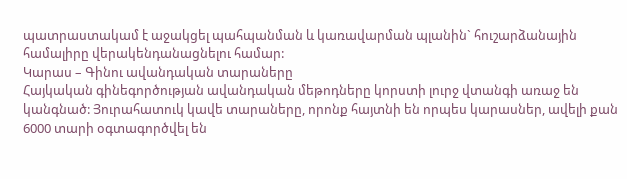պատրաստակամ է աջակցել պահպանման և կառավարման պլանին` հուշարձանային համալիրը վերակենդանացնելու համար:
Կարաս – Գինու ավանդական տարաները
Հայկական գինեգործության ավանդական մեթոդները կորստի լուրջ վտանգի առաջ են կանգնած: Յուրահատուկ կավե տարաները, որոնք հայտնի են որպես կարասներ, ավելի քան 6000 տարի օգտագործվել են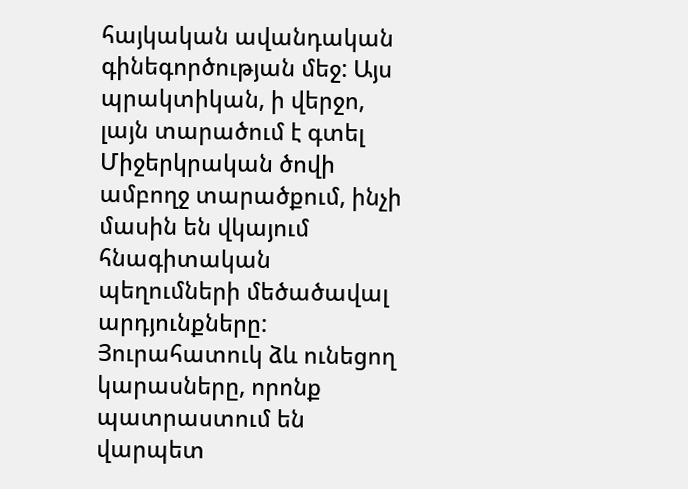հայկական ավանդական գինեգործության մեջ: Այս պրակտիկան, ի վերջո, լայն տարածում է գտել Միջերկրական ծովի ամբողջ տարածքում, ինչի մասին են վկայում հնագիտական պեղումների մեծածավալ արդյունքները:
Յուրահատուկ ձև ունեցող կարասները, որոնք պատրաստում են վարպետ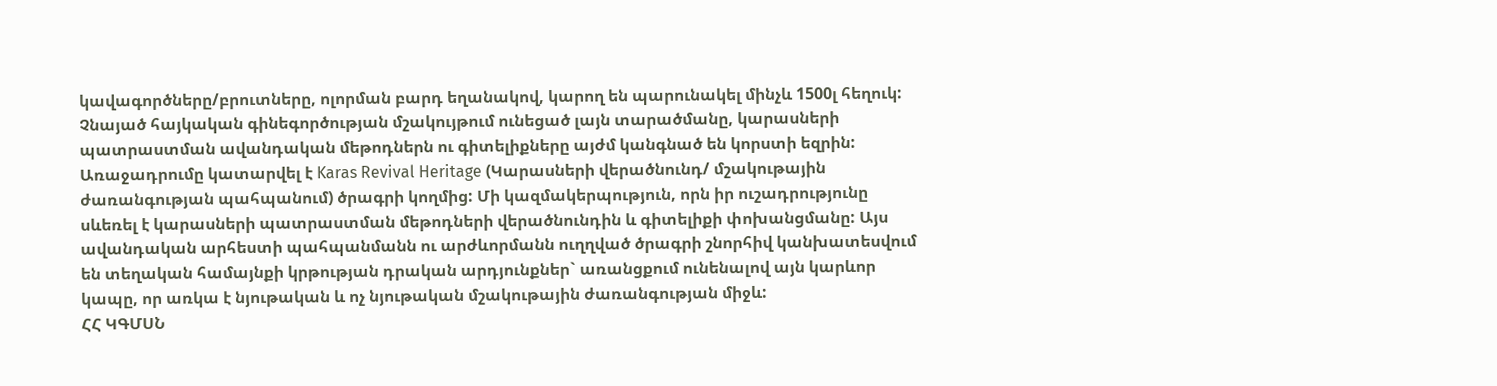կավագործները/բրուտները, ոլորման բարդ եղանակով, կարող են պարունակել մինչև 1500լ հեղուկ: Չնայած հայկական գինեգործության մշակույթում ունեցած լայն տարածմանը, կարասների պատրաստման ավանդական մեթոդներն ու գիտելիքները այժմ կանգնած են կորստի եզրին:
Առաջադրումը կատարվել է Karas Revival Heritage (Կարասների վերածնունդ/ մշակութային ժառանգության պահպանում) ծրագրի կողմից: Մի կազմակերպություն, որն իր ուշադրությունը սևեռել է կարասների պատրաստման մեթոդների վերածնունդին և գիտելիքի փոխանցմանը: Այս ավանդական արհեստի պահպանմանն ու արժևորմանն ուղղված ծրագրի շնորհիվ կանխատեսվում են տեղական համայնքի կրթության դրական արդյունքներ` առանցքում ունենալով այն կարևոր կապը, որ առկա է նյութական և ոչ նյութական մշակութային ժառանգության միջև:
ՀՀ ԿԳՄՍՆ